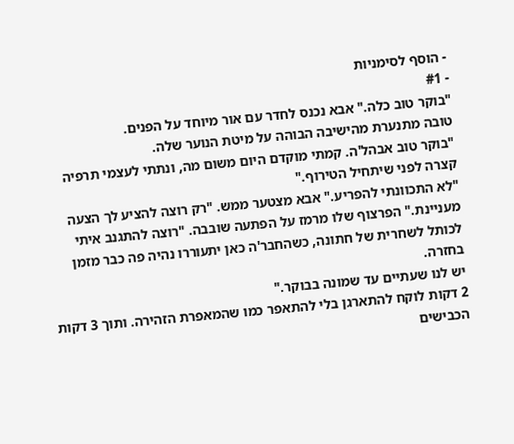- הוסף לסימניות
- #1
"בוקר טוב כלה." אבא נכנס לחדר עם אור מיוחד על הפנים.
טובה מתנערת מהישיבה הבוהה על מיטת הנוער שלה.
"בוקר טוב אבהל'ה. קמתי מוקדם היום משום מה, ונתתי לעצמי תרפיה קצרה לפני שיתחיל הטירוף."
"לא התכוונתי להפריע." אבא מצטער ממש. "רק רוצה להציע לך הצעה מעניינת." הפרצוף שלו מרמז על הפתעה שובבה. "רוצה להתגנב איתי לכותל לשחרית של חתונה, כשהחבר'ה כאן יתעוררו נהיה פה כבר מזמן בחזרה.
יש לנו שעתיים עד שמונה בבוקר."
2 דקות לוקח להתארגן בלי להתאפר כמו שהמאפרת הזהירה. ותוך 3 דקות הכבישים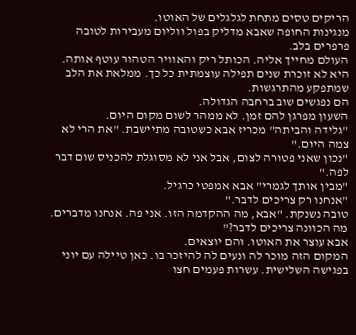הריקים טסים מתחת לגלגלים של האוטו.
מנגינות החופה שאבא מדליק בפול ווליום מעבירות לטובה פרפרים בלב.
העולם מחייך אליה. הכותל ריק והאוויר הטהור עוטף אותה.
היא לא זוכרת שנים תפילה עוצמתית כל כך. ממלאת את הלב שמתפקע מהתרגשות.
הם נפגשים שוב ברחבה הגדולה.
השעון מפרגן להם זמן. לא ממהר לשום מקום היום.
"גלידה והביתה" מכריז אבא כשטובה מתיישבת. "את הרי לא צמה היום."
"נכון שאני פטורה לצום, אבל אני לא מסוגלת להכניס שום דבר לפה."
"מבין אותך לגמרי" אבא אמפטי כרגיל.
"אנחנו רק צריכים לדבר."
טובה נשנקת. "אבא, מה ההקדמה הזו. אני פה. אנחנו מדברים. מה הכוונה צריכים לדבר?"
אבא עוצר את האוטו. והם יוצאים.
המקום הזה מוכר לה ונעים לה להיזכר בו. כאן טיילה עם יוני בפגישה השלישית. עשרות פעמים חצו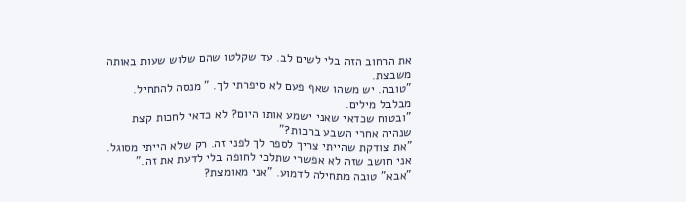את הרחוב הזה בלי לשים לב. עד שקלטו שהם שלוש שעות באותה משבצת.
"טובה. יש משהו שאף פעם לא סיפרתי לך. " מנסה להתחיל. מבלבל מילים.
"ובטוח שכדאי שאני ישמע אותו היום? לא כדאי לחכות קצת שנהיה אחרי השבע ברכות?"
"את צודקת שהייתי צריך לספר לך לפני זה. רק שלא הייתי מסוגל. אני חושב שזה לא אפשרי שתלכי לחופה בלי לדעת את זה."
"אבא" טובה מתחילה לדמוע. "אני מאומצת?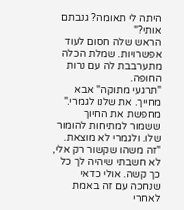היתה לי תאומה? גנבתם אותי?"
הראש שלה חסום לעוד אפשרויות. שמלת הכלה מתערבבת לה עם נרות החופה.
"תרגעי מתוקה" אבא מחייך. את שלנו לגמרי." מחפשת את החיוך ששמור למתיחות להומור שלו. ולגמרי לא מוצאת.
"זה משהו שקשור רק אלי, לא חשבתי שיהיה לך כל כך קשה. אולי כדאי שנחכה עם זה באמת לאחרי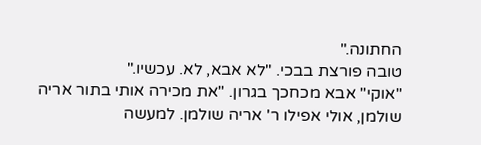החתונה."
טובה פורצת בבכי. "לא אבא, לא. עכשיו."
"אוקי" אבא מכחכך בגרון. "את מכירה אותי בתור אריה שולמן, אולי אפילו ר' אריה שולמן. למעשה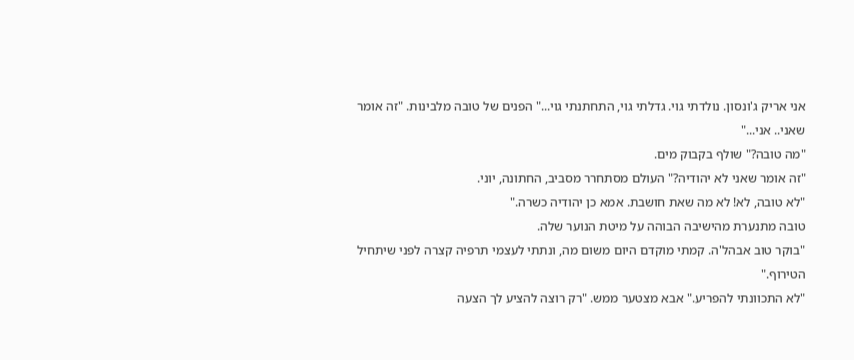אני אריק ג'ונסון. נולדתי גוי. גדלתי גוי, התחתנתי גוי..." הפנים של טובה מלבינות. "זה אומר שאני.. אני..."
"מה טובה?" שולף בקבוק מים.
"זה אומר שאני לא יהודיה?" העולם מסתחרר מסביב, החתונה, יוני.
"לא טובה, לא! לא מה שאת חושבת. אמא כן יהודיה כשרה."
טובה מתנערת מהישיבה הבוהה על מיטת הנוער שלה.
"בוקר טוב אבהל'ה. קמתי מוקדם היום משום מה, ונתתי לעצמי תרפיה קצרה לפני שיתחיל הטירוף."
"לא התכוונתי להפריע." אבא מצטער ממש. "רק רוצה להציע לך הצעה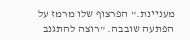מעניינת." הפרצוף שלו מרמז על הפתעה שובבה. "רוצה להתגנב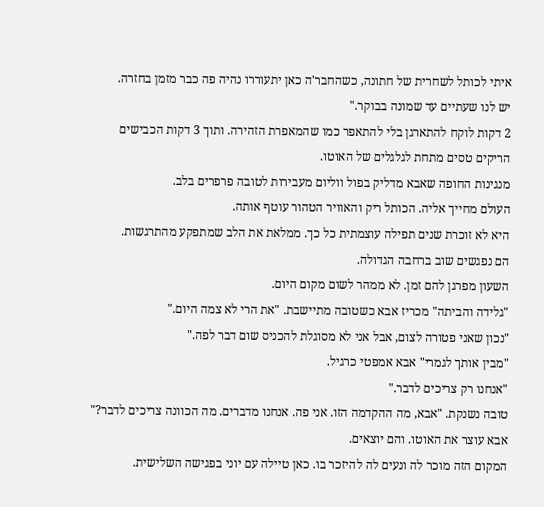איתי לכותל לשחרית של חתונה, כשהחבר'ה כאן יתעוררו נהיה פה כבר מזמן בחזרה.
יש לנו שעתיים עד שמונה בבוקר."
2 דקות לוקח להתארגן בלי להתאפר כמו שהמאפרת הזהירה. ותוך 3 דקות הכבישים הריקים טסים מתחת לגלגלים של האוטו.
מנגינות החופה שאבא מדליק בפול ווליום מעבירות לטובה פרפרים בלב.
העולם מחייך אליה. הכותל ריק והאוויר הטהור עוטף אותה.
היא לא זוכרת שנים תפילה עוצמתית כל כך. ממלאת את הלב שמתפקע מהתרגשות.
הם נפגשים שוב ברחבה הגדולה.
השעון מפרגן להם זמן. לא ממהר לשום מקום היום.
"גלידה והביתה" מכריז אבא כשטובה מתיישבת. "את הרי לא צמה היום."
"נכון שאני פטורה לצום, אבל אני לא מסוגלת להכניס שום דבר לפה."
"מבין אותך לגמרי" אבא אמפטי כרגיל.
"אנחנו רק צריכים לדבר."
טובה נשנקת. "אבא, מה ההקדמה הזו. אני פה. אנחנו מדברים. מה הכוונה צריכים לדבר?"
אבא עוצר את האוטו. והם יוצאים.
המקום הזה מוכר לה ונעים לה להיזכר בו. כאן טיילה עם יוני בפגישה השלישית.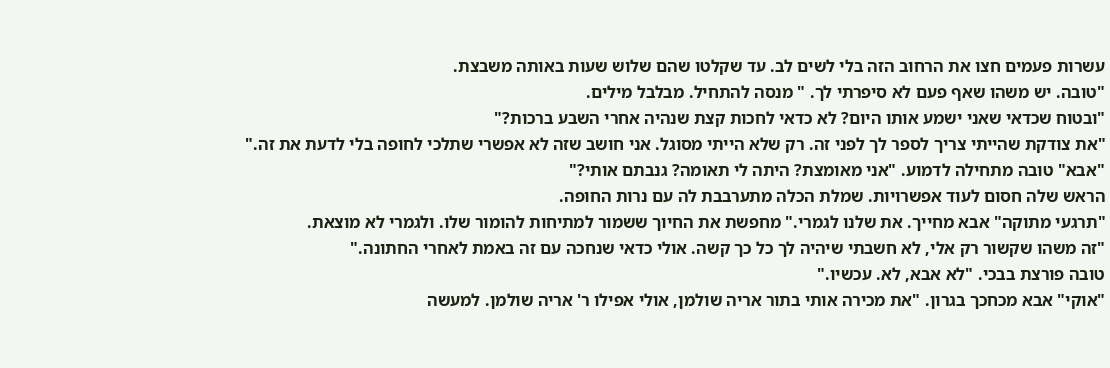עשרות פעמים חצו את הרחוב הזה בלי לשים לב. עד שקלטו שהם שלוש שעות באותה משבצת.
"טובה. יש משהו שאף פעם לא סיפרתי לך. " מנסה להתחיל. מבלבל מילים.
"ובטוח שכדאי שאני ישמע אותו היום? לא כדאי לחכות קצת שנהיה אחרי השבע ברכות?"
"את צודקת שהייתי צריך לספר לך לפני זה. רק שלא הייתי מסוגל. אני חושב שזה לא אפשרי שתלכי לחופה בלי לדעת את זה."
"אבא" טובה מתחילה לדמוע. "אני מאומצת? היתה לי תאומה? גנבתם אותי?"
הראש שלה חסום לעוד אפשרויות. שמלת הכלה מתערבבת לה עם נרות החופה.
"תרגעי מתוקה" אבא מחייך. את שלנו לגמרי." מחפשת את החיוך ששמור למתיחות להומור שלו. ולגמרי לא מוצאת.
"זה משהו שקשור רק אלי, לא חשבתי שיהיה לך כל כך קשה. אולי כדאי שנחכה עם זה באמת לאחרי החתונה."
טובה פורצת בבכי. "לא אבא, לא. עכשיו."
"אוקי" אבא מכחכך בגרון. "את מכירה אותי בתור אריה שולמן, אולי אפילו ר' אריה שולמן. למעשה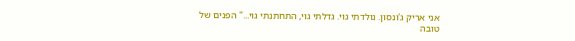אני אריק ג'ונסון. נולדתי גוי. גדלתי גוי, התחתנתי גוי..." הפנים של טובה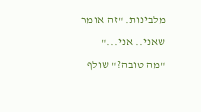מלבינות. "זה אומר שאני.. אני..."
"מה טובה?" שולף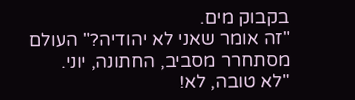בקבוק מים.
"זה אומר שאני לא יהודיה?" העולם מסתחרר מסביב, החתונה, יוני.
"לא טובה, לא!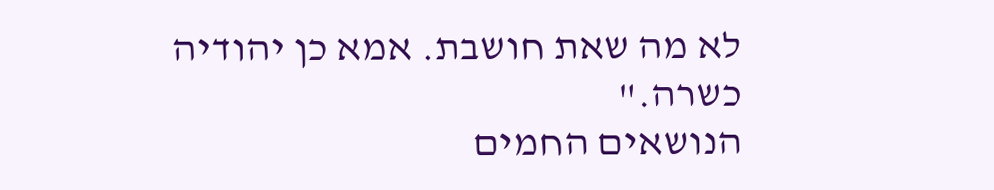לא מה שאת חושבת. אמא כן יהודיה כשרה."
הנושאים החמים